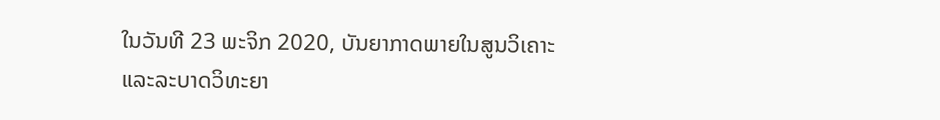ໃນວັນທີ 23 ພະຈິກ 2020, ບັນຍາກາດພາຍໃນສູນວິເຄາະແລະລະບາດວິທະຍາ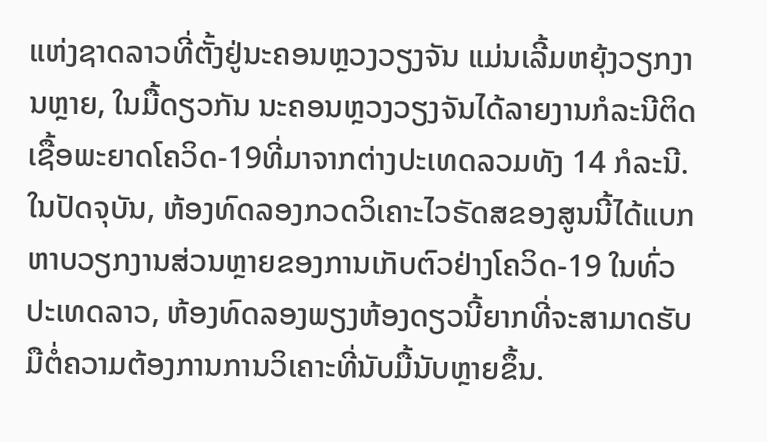ແຫ່ງຊາດລາວທີ່ຕັ້ງຢູ່ນະຄອນຫຼວງວຽງຈັນ ແມ່ນເລີ້ມຫຍຸ້ງວຽກງານຫຼາຍ, ໃນມື້ດຽວກັນ ນະຄອນຫຼວງວຽງຈັນໄດ້ລາຍງານກໍລະນີຕິດເຊື້ອພະຍາດໂຄວິດ-19ທີ່ມາຈາກຕ່າງປະເທດລວມທັງ 14 ກໍລະນີ. ໃນປັດຈຸບັນ, ຫ້ອງທົດລອງກວດວິເຄາະໄວຣັດສຂອງສູນນີ້ໄດ້ແບກຫາບວຽກງານສ່ວນຫຼາຍຂອງການເກັບຕົວຢ່າງໂຄວິດ-19 ໃນທົ່ວປະເທດລາວ, ຫ້ອງທົດລອງພຽງຫ້ອງດຽວນີ້ຍາກທີ່ຈະສາມາດຮັບມືຕໍ່ຄວາມຕ້ອງການການວິເຄາະທີ່ນັບມື້ນັບຫຼາຍຂຶ້ນ.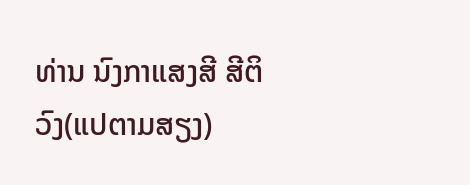ທ່ານ ນົງກາແສງສີ ສີຕິວົງ(ແປຕາມສຽງ)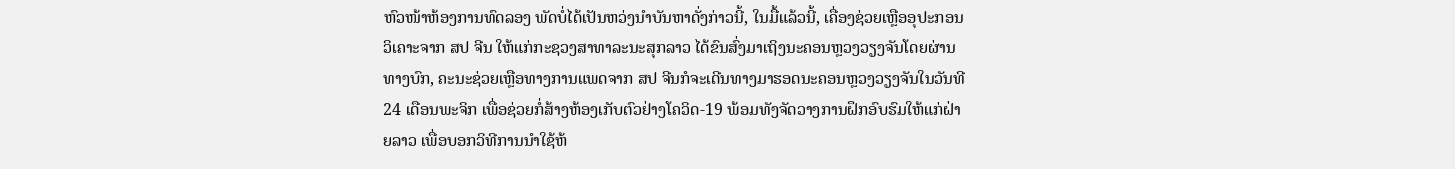ຫົວໜ້າຫ້ອງການທົດລອງ ພັດບໍ່ໄດ້ເປັນຫວ່ງນໍາບັນຫາດັ່ງກ່າວນີ້, ໃນມື້ແລ້ວນີ້, ເຄື່ອງຊ່ວຍເຫຼືອອຸປະກອນວິເຄາະຈາກ ສປ ຈີນ ໃຫ້ແກ່ກະຊວງສາທາລະນະສຸກລາວ ໄດ້ຂົນສົ່ງມາເຖິງນະຄອນຫຼວງວຽງຈັນໂດຍຜ່ານທາງບົກ, ຄະນະຊ່ວຍເຫຼືອທາງການແພດຈາກ ສປ ຈີນກໍຈະເດີນທາງມາຮອດນະຄອນຫຼວງວຽງຈັນໃນວັນທີ 24 ເດືອນພະຈິກ ເພື່ອຊ່ວຍກໍ່ສ້າງຫ້ອງເກັບຕົວຢ່າງໂຄວິດ-19 ພ້ອມທັງຈັດວາງການຝຶກອົບຮົມໃຫ້ແກ່ຝ່າຍລາວ ເພື່ອບອກວິທີການນໍາໃຊ້ຫ້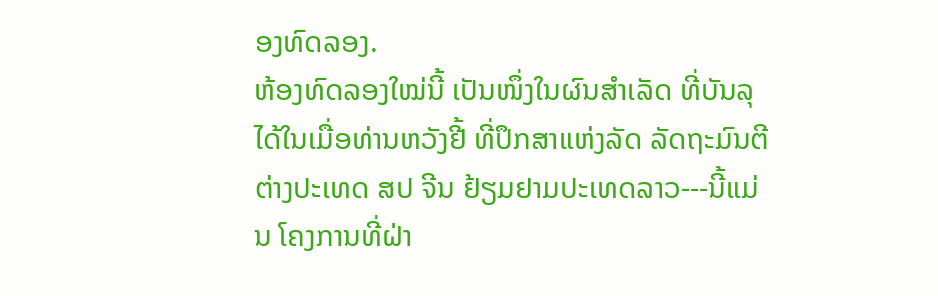ອງທົດລອງ.
ຫ້ອງທົດລອງໃໝ່ນີ້ ເປັນໜຶ່ງໃນຜົນສໍາເລັດ ທີ່ບັນລຸໄດ້ໃນເມື່ອທ່ານຫວັງຢີ້ ທີ່ປຶກສາແຫ່ງລັດ ລັດຖະມົນຕີຕ່າງປະເທດ ສປ ຈີນ ຢ້ຽມຢາມປະເທດລາວ---ນີ້ແມ່ນ ໂຄງການທີ່ຝ່າ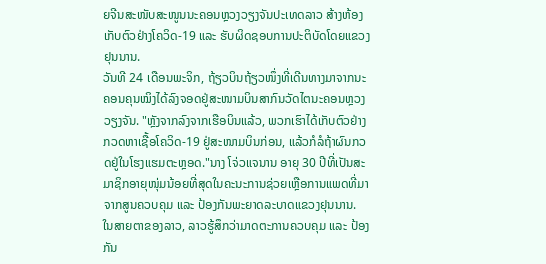ຍຈີນສະໜັບສະໜູນນະຄອນຫຼວງວຽງຈັນປະເທດລາວ ສ້າງຫ້ອງເກັບຕົວຢ່າງໂຄວິດ-19 ແລະ ຮັບຜິດຊອບການປະຕິບັດໂດຍແຂວງຢຸນນານ.
ວັນທີ 24 ເດືອນພະຈິກ, ຖ້ຽວບິນຖ້ຽວໜຶ່ງທີ່ເດີນທາງມາຈາກນະຄອນຄຸນໝິງໄດ້ລົງຈອດຢູ່ສະໜາມບິນສາກົນວັດໄຕນະຄອນຫຼວງວຽງຈັນ. "ຫຼັງຈາກລົງຈາກເຮືອບິນແລ້ວ, ພວກເຮົາໄດ້ເກັບຕົວຢ່າງກວດຫາເຊື້ອໂຄວິດ-19 ຢູ່ສະໜາມບິນກ່ອນ, ແລ້ວກໍລໍຖ້າຜົນກວດຢູ່ໃນໂຮງແຮມຕະຫຼອດ."ນາງ ໂຈ່ວແຈນານ ອາຍຸ 30 ປີທີ່ເປັນສະມາຊິກອາຍຸໜຸ່ມນ້ອຍທີ່ສຸດໃນຄະນະການຊ່ວຍເຫຼືອການແພດທີ່ມາຈາກສູນຄວບຄຸມ ແລະ ປ້ອງກັນພະຍາດລະບາດແຂວງຢຸນນານ. ໃນສາຍຕາຂອງລາວ, ລາວຮູ້ສຶກວ່າມາດຕະການຄວບຄຸມ ແລະ ປ້ອງກັນ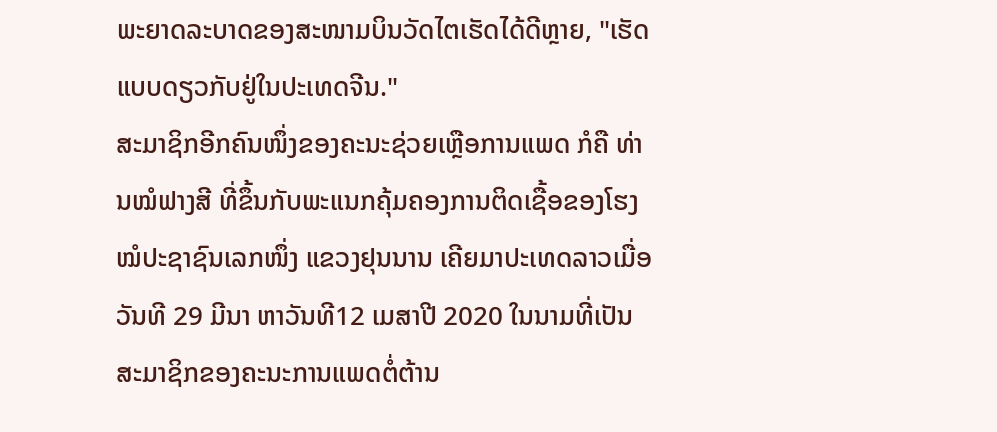ພະຍາດລະບາດຂອງສະໜາມບິນວັດໄຕເຮັດໄດ້ດີຫຼາຍ, "ເຮັດແບບດຽວກັບຢູ່ໃນປະເທດຈີນ."
ສະມາຊິກອີກຄົນໜຶ່ງຂອງຄະນະຊ່ວຍເຫຼືອການແພດ ກໍຄື ທ່ານໝໍຟາງສີ ທີ່ຂຶ້ນກັບພະແນກຄຸ້ມຄອງການຕິດເຊື້ອຂອງໂຮງໝໍປະຊາຊົນເລກໜຶ່ງ ແຂວງຢຸນນານ ເຄີຍມາປະເທດລາວເມື່ອວັນທີ 29 ມີນາ ຫາວັນທີ12 ເມສາປີ 2020 ໃນນາມທີ່ເປັນສະມາຊິກຂອງຄະນະການແພດຕໍ່ຕ້ານ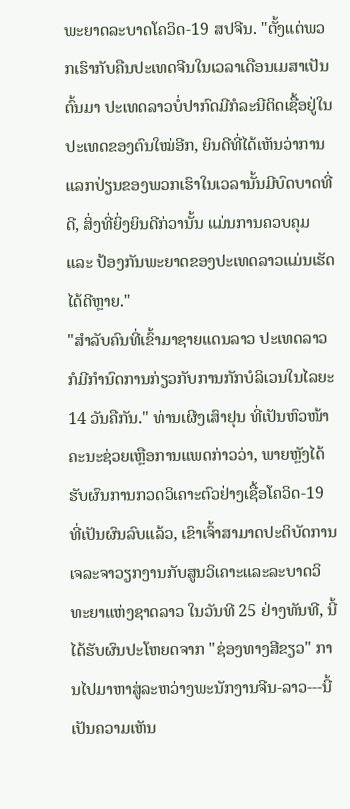ພະຍາດລະບາດໂຄວິດ-19 ສປຈີນ. "ຕັ້ງແຕ່ພວກເຮົາກັບຄືນປະເທດຈີນໃນເວລາເດືອນເມສາເປັນຕົ້ນມາ ປະເທດລາວບໍ່ປາກົດມີກໍລະນີຕິດເຊື້ອຢູ່ໃນປະເທດຂອງຕົນໃໝ່ອີກ, ຍິນດີທີ່ໄດ້ເຫັນວ່າການແລກປ່ຽນຂອງພວກເຮົາໃນເວລານັ້ນມີບົດບາດທີ່ດີ, ສິ່ງທີ່ຍິ່ງຍິນດີກ່ວານັ້ນ ແມ່ນການຄວບຄຸມ ແລະ ປ້ອງກັນພະຍາດຂອງປະເທດລາວແມ່ນເຮັດໄດ້ດີຫຼາຍ."
"ສໍາລັບຄົນທີ່ເຂົ້າມາຊາຍແດນລາວ ປະເທດລາວກໍມີກໍານົດການກ່ຽວກັບການກັກບໍລິເວນໃນໄລຍະ 14 ວັນຄືກັນ." ທ່ານເຜີງເສົາຢຸນ ທີ່ເປັນຫົວໜ້າຄະນະຊ່ວຍເຫຼືອການແພດກ່າວວ່າ, ພາຍຫຼັງໄດ້ຮັບຜົນການກວດວິເຄາະຕົວຢ່າງເຊື້ອໂຄວິດ-19 ທີ່ເປັນຜົນລົບແລ້ວ, ເຂົາເຈົ້າສາມາດປະຕິບັດການເຈລະຈາວຽກງານກັບສູນວິເຄາະແລະລະບາດວິທະຍາແຫ່ງຊາດລາວ ໃນວັນທີ 25 ຢ່າງທັນທີ, ນີ້ໄດ້ຮັບຜົນປະໂຫຍດຈາກ "ຊ່ອງທາງສີຂຽວ" ການໄປມາຫາສູ່ລະຫວ່າງພະນັກງານຈີນ-ລາວ---ນີ້ເປັນຄວາມເຫັນ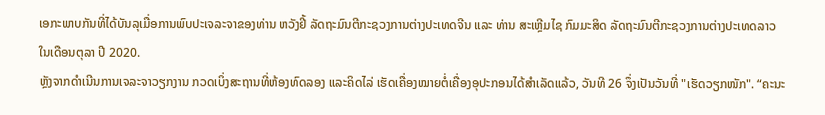ເອກະພາບກັນທີ່ໄດ້ບັນລຸເມື່ອການພົບປະເຈລະຈາຂອງທ່ານ ຫວັງຢີ້ ລັດຖະມົນຕີກະຊວງການຕ່າງປະເທດຈີນ ແລະ ທ່ານ ສະເຫຼີມໄຊ ກົມມະສິດ ລັດຖະມົນຕີກະຊວງການຕ່າງປະເທດລາວ ໃນເດືອນຕຸລາ ປີ 2020.
ຫຼັງຈາກດໍາເນີນການເຈລະຈາວຽກງານ ກວດເບິ່ງສະຖານທີ່ຫ້ອງທົດລອງ ແລະຄິດໄລ່ ເຮັດເຄື່ອງໝາຍຕໍ່ເຄື່ອງອຸປະກອນໄດ້ສໍາເລັດແລ້ວ, ວັນທີ 26 ຈຶ່ງເປັນວັນທີ່ "ເຮັດວຽກໜັກ". “ຄະນະ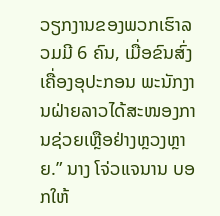ວຽກງານຂອງພວກເຮົາລວມມີ 6 ຄົນ, ເມື່ອຂົນສົ່ງເຄື່ອງອຸປະກອນ ພະນັກງານຝ່າຍລາວໄດ້ສະໜອງການຊ່ວຍເຫຼືອຢ່າງຫຼວງຫຼາຍ.” ນາງ ໂຈ່ວແຈນານ ບອກໃຫ້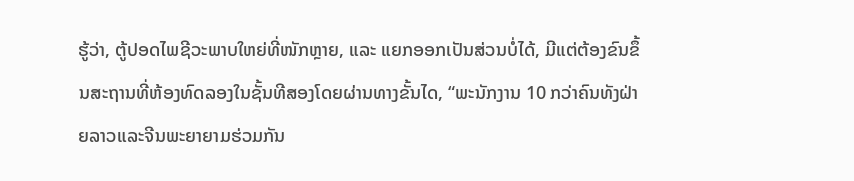ຮູ້ວ່າ, ຕູ້ປອດໄພຊີວະພາບໃຫຍ່ທີ່ໜັກຫຼາຍ, ແລະ ແຍກອອກເປັນສ່ວນບໍ່ໄດ້, ມີແຕ່ຕ້ອງຂົນຂຶ້ນສະຖານທີ່ຫ້ອງທົດລອງໃນຊັ້ນທີສອງໂດຍຜ່ານທາງຂັ້ນໄດ, “ພະນັກງານ 10 ກວ່າຄົນທັງຝ່າຍລາວແລະຈີນພະຍາຍາມຮ່ວມກັນ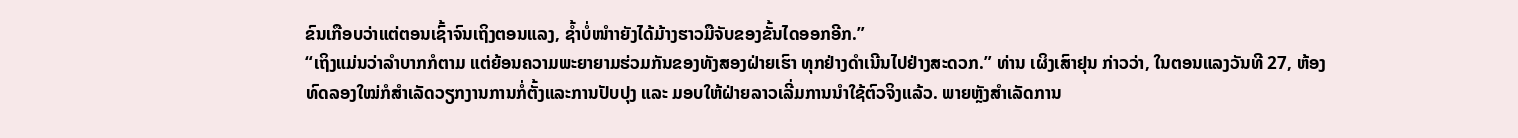ຂົນເກືອບວ່າແຕ່ຕອນເຊົ້າຈົນເຖິງຕອນແລງ, ຊໍ້າບໍ່ໜຳາຍັງໄດ້ມ້າງຮາວມືຈັບຂອງຂັ້ນໄດອອກອີກ.”
“ເຖິງແມ່ນວ່າລຳບາກກໍຕາມ ແຕ່ຍ້ອນຄວາມພະຍາຍາມຮ່ວມກັນຂອງທັງສອງຝ່າຍເຮົາ ທຸກຢ່າງດຳເນີນໄປຢ່າງສະດວກ.” ທ່ານ ເຜິງເສົາຢຸນ ກ່າວວ່າ, ໃນຕອນແລງວັນທີ 27, ຫ້ອງທົດລອງໃໝ່ກໍສຳເລັດວຽກງານການກໍ່ຕັ້ງແລະການປັບປຸງ ແລະ ມອບໃຫ້ຝ່າຍລາວເລີ່ມການນຳໃຊ້ຕົວຈິງແລ້ວ. ພາຍຫຼັງສຳເລັດການ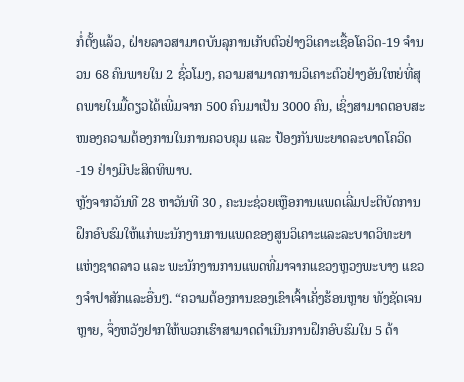ກໍ່ຕັ້ງແລ້ວ, ຝ່າຍລາວສາມາດບັນລຸການເກັບຕົວຢ່າງວິເຄາະເຊື້ອໂຄວິດ-19 ຈຳນວນ 68 ຄົນພາຍໃນ 2 ຊົ່ວໂມງ, ຄວາມສາມາດການວິເຄາະຕົວຢ່າງອັນໃຫຍ່ທີ່ສຸດພາຍໃນມື້ດຽວໄດ້ເພີ່ມຈາກ 500 ຄົນມາເປັນ 3000 ຄົນ, ເຊິ່ງສາມາດຕອບສະໜອງຄວາມຕ້ອງການໃນການຄວບຄຸມ ແລະ ປ້ອງກັນພະຍາດລະບາດໂຄວິດ-19 ຢ່າງມີປະສິດທິພາບ.
ຫຼັງຈາກວັນທີ 28 ຫາວັນທີ 30 , ຄະນະຊ່ວຍເຫຼືອການແພດເລີ່ມປະຕິບັດການຝຶກອົບຮົມໃຫ້ແກ່ພະນັກງານການແພດຂອງສູນວິເຄາະແລະລະບາດວິທະຍາແຫ່ງຊາດລາວ ແລະ ພະນັກງານການແພດທີ່ມາຈາກແຂວງຫຼວງພະບາງ ແຂວງຈຳປາສັກແລະອື່ນໆ. “ຄວາມຕ້ອງການຂອງເຂົາເຈົ້າເຄັ່ງຮ້ອນຫຼາຍ ທັງຊັດເຈນຫຼາຍ, ຈຶ່ງຫວັງຢາກໃຫ້ພວກເຮົາສາມາດດຳເນີນການຝຶກອົບຮົມໃນ 5 ດ້າ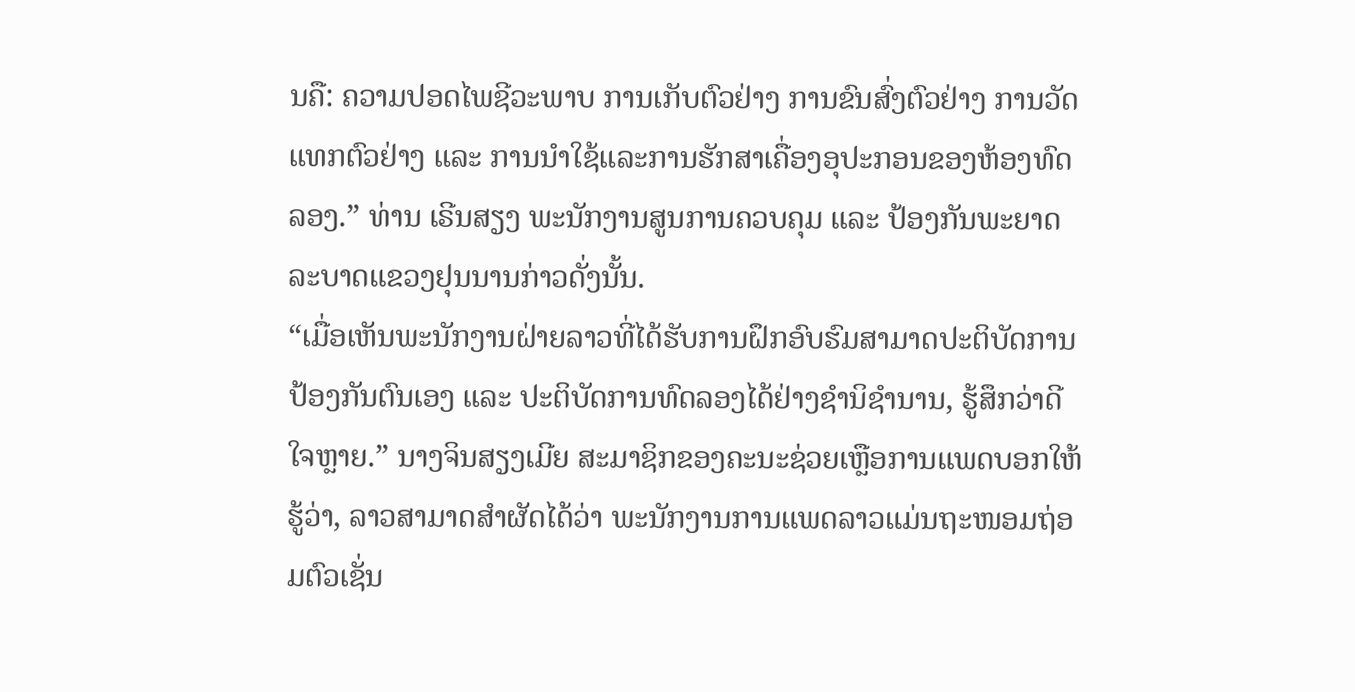ນຄື: ຄວາມປອດໄພຊີວະພາບ ການເກັບຕົວຢ່າງ ການຂົນສົ່ງຕົວຢ່າງ ການວັດແທກຕົວຢ່າງ ແລະ ການນຳໃຊ້ແລະການຮັກສາເຄື່ອງອຸປະກອນຂອງຫ້ອງທົດລອງ.” ທ່ານ ເຣີນສຽງ ພະນັກງານສູນການຄວບຄຸມ ແລະ ປ້ອງກັນພະຍາດລະບາດແຂວງຢຸນນານກ່າວດັ່ງນັ້ນ.
“ເມື່ອເຫັນພະນັກງານຝ່າຍລາວທີ່ໄດ້ຮັບການຝຶກອົບຮົມສາມາດປະຕິບັດການປ້ອງກັນຕົນເອງ ແລະ ປະຕິບັດການທົດລອງໄດ້ຢ່າງຊຳນິຊຳນານ, ຮູ້ສຶກວ່າດີໃຈຫຼາຍ.” ນາງຈິນສຽງເມີຍ ສະມາຊິກຂອງຄະນະຊ່ວຍເຫຼືອການແພດບອກໃຫ້ຮູ້ວ່າ, ລາວສາມາດສຳຜັດໄດ້ວ່າ ພະນັກງານການແພດລາວແມ່ນຖະໜອມຖ່ອມຕົວເຊັ່ນ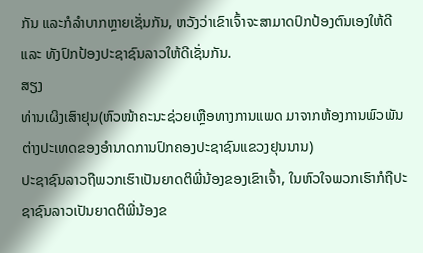ກັນ ແລະກໍລຳບາກຫຼາຍເຊັ່ນກັນ, ຫວັງວ່າເຂົາເຈົ້າຈະສາມາດປົກປ້ອງຕົນເອງໃຫ້ດີ ແລະ ທັງປົກປ້ອງປະຊາຊົນລາວໃຫ້ດີເຊັ່ນກັນ.
ສຽງ
ທ່ານເຜິງເສົາຢຸນ(ຫົວໜ້າຄະນະຊ່ວຍເຫຼືອທາງການແພດ ມາຈາກຫ້ອງການພົວພັນຕ່າງປະເທດຂອງອຳນາດການປົກຄອງປະຊາຊົນແຂວງຢຸນນານ)
ປະຊາຊົນລາວຖືພວກເຮົາເປັນຍາດຕິພີ່ນ້ອງຂອງເຂົາເຈົ້າ, ໃນຫົວໃຈພວກເຮົາກໍຖືປະຊາຊົນລາວເປັນຍາດຕິພີ່ນ້ອງຂ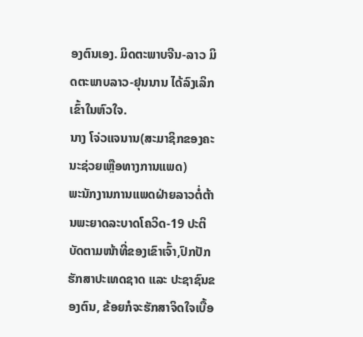ອງຕົນເອງ. ມິດຕະພາບຈີນ-ລາວ ມິດຕະພາບລາວ-ຢຸນນານ ໄດ້ລົງເລິກເຂົ້າໃນຫົວໃຈ.
ນາງ ໂຈ່ວແຈນານ(ສະມາຊິກຂອງຄະນະຊ່ວຍເຫຼືອທາງການແພດ)
ພະນັກງານການແພດຝ່າຍລາວຕໍ່ຕ້ານພະຍາດລະບາດໂຄວິດ-19 ປະຕິບັດຕາມໜ້າທີ່ຂອງເຂົາເຈົ້າ,ປົກປັກຮັກສາປະເທດຊາດ ແລະ ປະຊາຊົນຂອງຕົນ, ຂ້ອຍກໍຈະຮັກສາຈິດໃຈເບື້ອ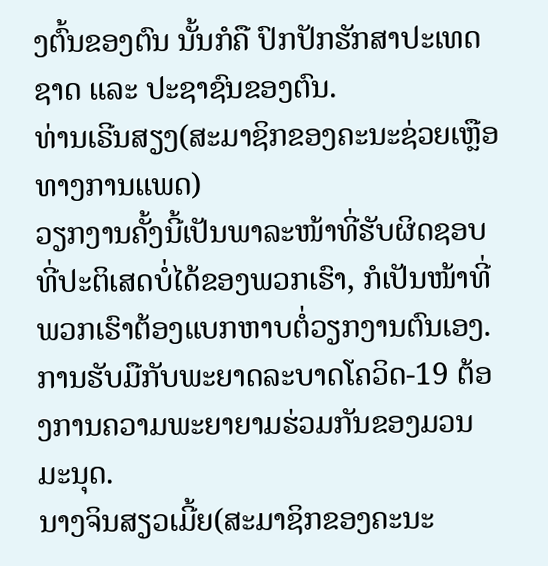ງຕົ້ນຂອງຕົນ ນັ້ນກໍຄື ປົກປັກຮັກສາປະເທດຊາດ ແລະ ປະຊາຊົນຂອງຕົນ.
ທ່ານເຣີນສຽງ(ສະມາຊິກຂອງຄະນະຊ່ວຍເຫຼືອທາງການແພດ)
ວຽກງານຄັ້ງນີ້ເປັນພາລະໜ້າທີ່ຮັບຜິດຊອບທີ່ປະຕິເສດບໍ່ໄດ້ຂອງພວກເຮົາ, ກໍເປັນໜ້າທີ່ພວກເຮົາຕ້ອງແບກຫາບຕໍ່ວຽກງານຕົນເອງ. ການຮັບມືກັບພະຍາດລະບາດໂຄວິດ-19 ຕ້ອງການຄວາມພະຍາຍາມຮ່ວມກັນຂອງມວນມະນຸດ.
ນາງຈິນສຽວເມີ້ຍ(ສະມາຊິກຂອງຄະນະ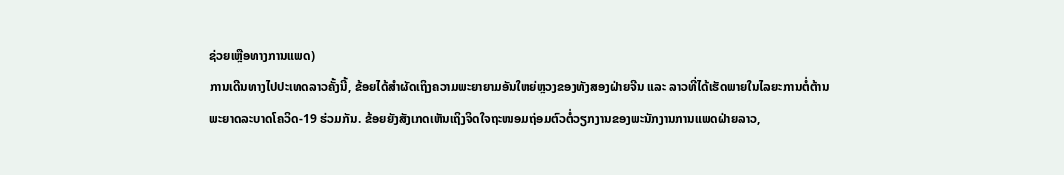ຊ່ວຍເຫຼືອທາງການແພດ)
ການເດີນທາງໄປປະເທດລາວຄັ້ງນີ້, ຂ້ອຍໄດ້ສຳຜັດເຖິງຄວາມພະຍາຍາມອັນໃຫຍ່ຫຼວງຂອງທັງສອງຝ່າຍຈີນ ແລະ ລາວທີ່ໄດ້ເຮັດພາຍໃນໄລຍະການຕໍ່ຕ້ານພະຍາດລະບາດໂຄວິດ-19 ຮ່ວມກັນ. ຂ້ອຍຍັງສັງເກດເຫັນເຖິງຈິດໃຈຖະໜອມຖ່ອມຕົວຕໍ່ວຽກງານຂອງພະນັກງານການແພດຝ່າຍລາວ,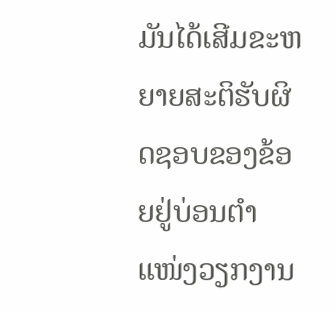ມັນໄດ້ເສີມຂະຫຍາຍສະຕິຮັບຜິດຊອບຂອງຂ້ອຍຢູ່ບ່ອນຕຳແໜ່ງວຽກງານ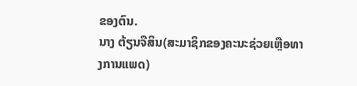ຂອງຕົນ.
ນາງ ຕ້ຽນຈືສິນ(ສະມາຊິກຂອງຄະນະຊ່ວຍເຫຼືອທາງການແພດ)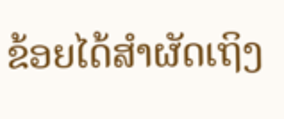ຂ້ອຍໄດ້ສຳຜັດເຖິງ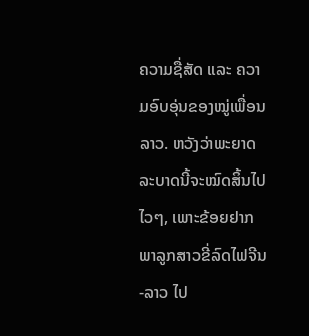ຄວາມຊື່ສັດ ແລະ ຄວາມອົບອຸ່ນຂອງໝູ່ເພື່ອນລາວ. ຫວັງວ່າພະຍາດລະບາດນີ້ຈະໝົດສິ້ນໄປໄວໆ, ເພາະຂ້ອຍຢາກພາລູກສາວຂີ່ລົດໄຟຈີນ-ລາວ ໄປ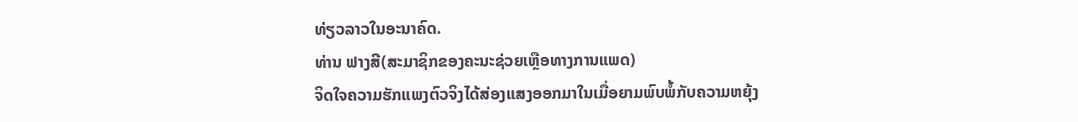ທ່ຽວລາວໃນອະນາຄົດ.
ທ່ານ ຟາງສີ(ສະມາຊິກຂອງຄະນະຊ່ວຍເຫຼືອທາງການແພດ)
ຈິດໃຈຄວາມຮັກແພງຕົວຈິງໄດ້ສ່ອງແສງອອກມາໃນເມື່ອຍາມພົບພໍ້ກັບຄວາມຫຍຸ້ງ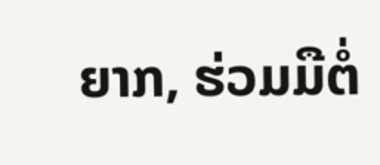ຍາກ, ຮ່ວມມືຕໍ່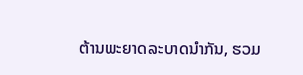ຕ້ານພະຍາດລະບາດນຳກັນ, ຮວມ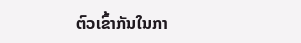ຕົວເຂົ້າກັນໃນກາ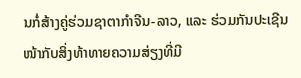ນກໍ່ສ້າງຄູ່ຮ່ວມຊາຕາກຳຈີນ-ລາວ, ແລະ ຮ່ວມກັນປະເຊີນໜ້າກັບສິ່ງທ້າທາຍຄວາມສ່ຽງທີ່ມີ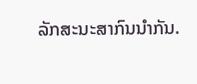ລັກສະນະສາກົນນຳກັນ.